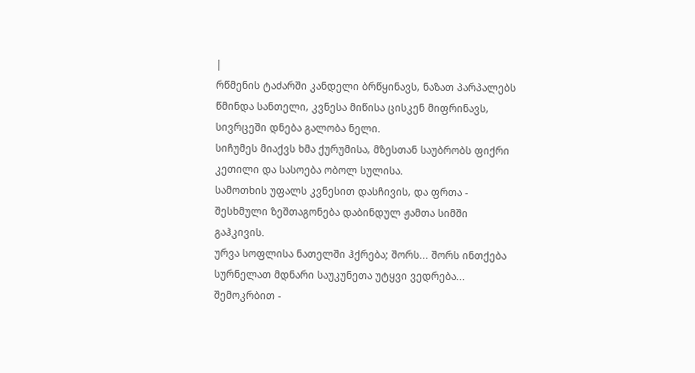|
რწმენის ტაძარში კანდელი ბრწყინავს, ნაზათ პარპალებს წმინდა სანთელი, კვნესა მიწისა ცისკენ მიფრინავს, სივრცეში დნება გალობა ნელი.
სიჩუმეს მიაქვს ხმა ქურუმისა, მზესთან საუბრობს ფიქრი კეთილი და სასოება ობოლ სულისა.
სამოთხის უფალს კვნესით დასჩივის, და ფრთა - შესხმული ზეშთაგონება დაბინდულ ჟამთა სიმში გაჰკივის.
ურვა სოფლისა ნათელში ჰქრება; შორს... შორს ინთქება სურნელათ მდნარი საუკუნეთა უტყვი ვედრება...
შემოკრბით -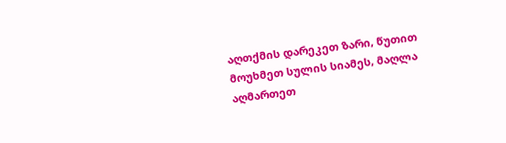აღთქმის დარეკეთ ზარი, წუთით მოუხმეთ სულის სიამეს, მაღლა აღმართეთ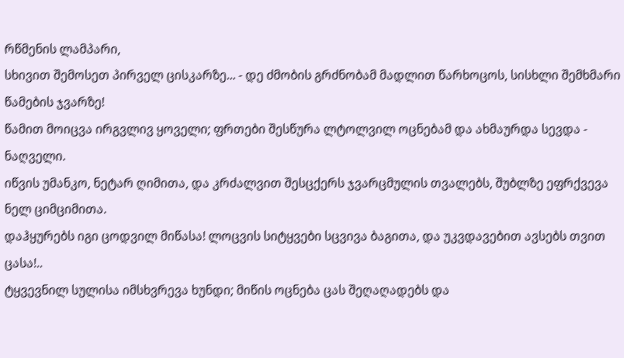რწმენის ლამპარი,
სხივით შემოსეთ პირველ ცისკარზე... - დე ძმობის გრძნობამ მადლით წარხოცოს, სისხლი შემხმარი წამების ჯვარზე!
წამით მოიცვა ირგვლივ ყოველი; ფრთები შესწურა ლტოლვილ ოცნებამ და ახმაურდა სევდა - ნაღველი.
იწვის უმანკო, ნეტარ ღიმითა, და კრძალვით შესცქერს ჯვარცმულის თვალებს, შუბლზე ეფრქვევა ნელ ციმციმითა.
დაჰყურებს იგი ცოდვილ მიწასა! ლოცვის სიტყვები სცვივა ბაგითა, და უკვდავებით ავსებს თვით ცასა!..
ტყვევნილ სულისა იმსხვრევა ხუნდი; მიწის ოცნება ცას შეღაღადებს და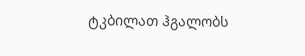ტკბილათ ჰგალობს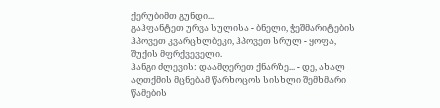ქერუბიმთ გუნდი...
გაჰფანტეთ ურვა სულისა - ბნელი, ჭეშმარიტების ჰპოვეთ კვარცხლბეკი, ჰპოვეთ სრულ - ყოფა, შუქის მფრქვეველი.
ჰანგი ძლევის: დაამღერეთ ქნარზე... - დე, ახალ აღთქმის მცნებამ წარხოცოს სისხლი შემხმარი წამების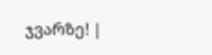ჯვარზე! |